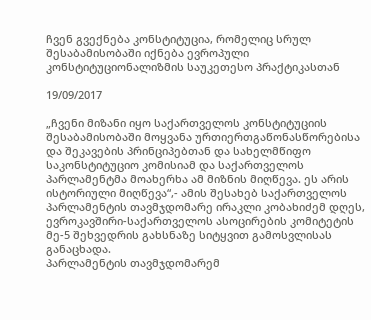ჩვენ გვექნება კონსტიტუცია, რომელიც სრულ შესაბამისობაში იქნება ევროპული კონსტიტუციონალიზმის საუკეთესო პრაქტიკასთან

19/09/2017

„ჩვენი მიზანი იყო საქართველოს კონსტიტუციის შესაბამისობაში მოყვანა ურთიერთგაწონასწორებისა და შეკავების პრინციპებთან და სახელმწიფო საკონსტიტუციო კომისიამ და საქართველოს პარლამენტმა მოახერხა ამ მიზნის მიღწევა. ეს არის ისტორიული მიღწევა“,- ამის შესახებ საქართველოს პარლამენტის თავმჯდომარე ირაკლი კობახიძემ დღეს, ევროკავშირი-საქართველოს ასოცირების კომიტეტის მე-5 შეხვედრის გახსნაზე სიტყვით გამოსვლისას განაცხადა.
პარლამენტის თავმჯდომარემ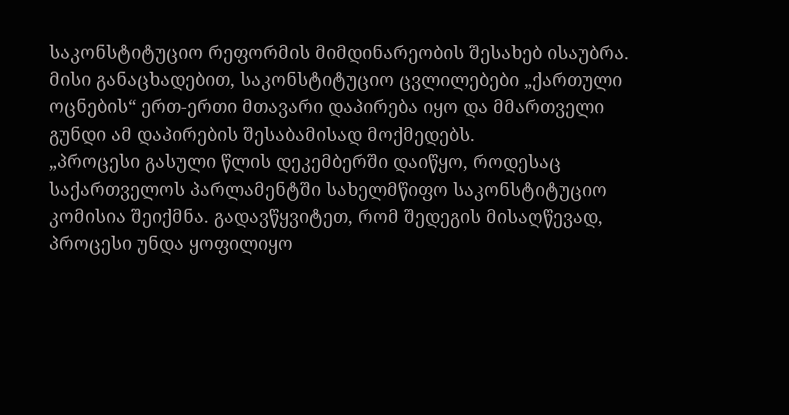საკონსტიტუციო რეფორმის მიმდინარეობის შესახებ ისაუბრა. მისი განაცხადებით, საკონსტიტუციო ცვლილებები „ქართული ოცნების“ ერთ-ერთი მთავარი დაპირება იყო და მმართველი გუნდი ამ დაპირების შესაბამისად მოქმედებს.
„პროცესი გასული წლის დეკემბერში დაიწყო, როდესაც საქართველოს პარლამენტში სახელმწიფო საკონსტიტუციო კომისია შეიქმნა. გადავწყვიტეთ, რომ შედეგის მისაღწევად, პროცესი უნდა ყოფილიყო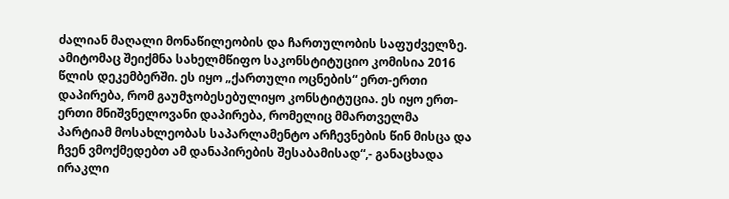ძალიან მაღალი მონაწილეობის და ჩართულობის საფუძველზე. ამიტომაც შეიქმნა სახელმწიფო საკონსტიტუციო კომისია 2016 წლის დეკემბერში. ეს იყო „ქართული ოცნების“ ერთ-ერთი დაპირება, რომ გაუმჯობესებულიყო კონსტიტუცია. ეს იყო ერთ-ერთი მნიშვნელოვანი დაპირება, რომელიც მმართველმა პარტიამ მოსახლეობას საპარლამენტო არჩევნების წინ მისცა და ჩვენ ვმოქმედებთ ამ დანაპირების შესაბამისად“,- განაცხადა ირაკლი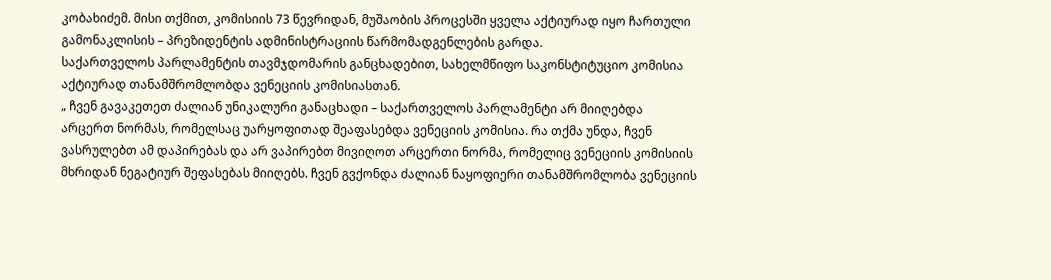კობახიძემ. მისი თქმით, კომისიის 73 წევრიდან, მუშაობის პროცესში ყველა აქტიურად იყო ჩართული გამონაკლისის – პრეზიდენტის ადმინისტრაციის წარმომადგენლების გარდა.
საქართველოს პარლამენტის თავმჯდომარის განცხადებით, სახელმწიფო საკონსტიტუციო კომისია აქტიურად თანამშრომლობდა ვენეციის კომისიასთან.
„ ჩვენ გავაკეთეთ ძალიან უნიკალური განაცხადი – საქართველოს პარლამენტი არ მიიღებდა არცერთ ნორმას, რომელსაც უარყოფითად შეაფასებდა ვენეციის კომისია. რა თქმა უნდა, ჩვენ ვასრულებთ ამ დაპირებას და არ ვაპირებთ მივიღოთ არცერთი ნორმა, რომელიც ვენეციის კომისიის მხრიდან ნეგატიურ შეფასებას მიიღებს. ჩვენ გვქონდა ძალიან ნაყოფიერი თანამშრომლობა ვენეციის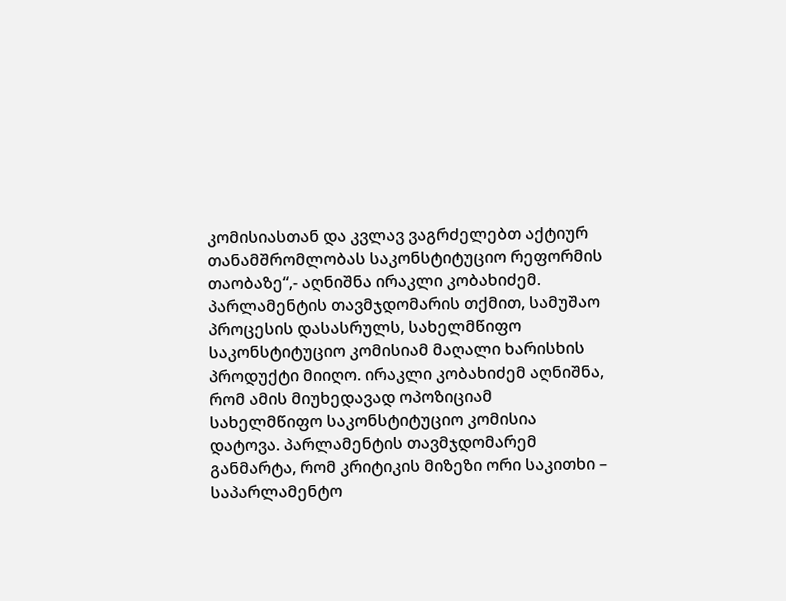კომისიასთან და კვლავ ვაგრძელებთ აქტიურ თანამშრომლობას საკონსტიტუციო რეფორმის თაობაზე“,- აღნიშნა ირაკლი კობახიძემ.
პარლამენტის თავმჯდომარის თქმით, სამუშაო პროცესის დასასრულს, სახელმწიფო საკონსტიტუციო კომისიამ მაღალი ხარისხის პროდუქტი მიიღო. ირაკლი კობახიძემ აღნიშნა, რომ ამის მიუხედავად ოპოზიციამ სახელმწიფო საკონსტიტუციო კომისია დატოვა. პარლამენტის თავმჯდომარემ განმარტა, რომ კრიტიკის მიზეზი ორი საკითხი – საპარლამენტო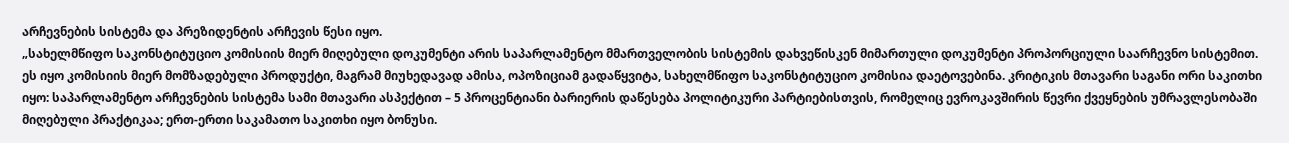არჩევნების სისტემა და პრეზიდენტის არჩევის წესი იყო.
„სახელმწიფო საკონსტიტუციო კომისიის მიერ მიღებული დოკუმენტი არის საპარლამენტო მმართველობის სისტემის დახვეწისკენ მიმართული დოკუმენტი პროპორციული საარჩევნო სისტემით. ეს იყო კომისიის მიერ მომზადებული პროდუქტი, მაგრამ მიუხედავად ამისა, ოპოზიციამ გადაწყვიტა, სახელმწიფო საკონსტიტუციო კომისია დაეტოვებინა. კრიტიკის მთავარი საგანი ორი საკითხი იყო: საპარლამენტო არჩევნების სისტემა სამი მთავარი ასპექტით – 5 პროცენტიანი ბარიერის დაწესება პოლიტიკური პარტიებისთვის, რომელიც ევროკავშირის წევრი ქვეყნების უმრავლესობაში მიღებული პრაქტიკაა; ერთ-ერთი საკამათო საკითხი იყო ბონუსი.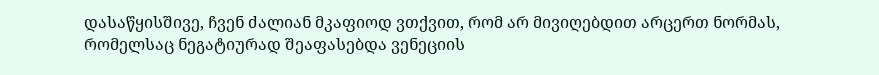დასაწყისშივე, ჩვენ ძალიან მკაფიოდ ვთქვით, რომ არ მივიღებდით არცერთ ნორმას, რომელსაც ნეგატიურად შეაფასებდა ვენეციის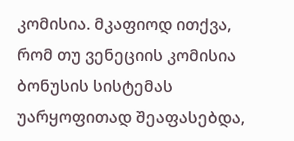კომისია. მკაფიოდ ითქვა, რომ თუ ვენეციის კომისია ბონუსის სისტემას უარყოფითად შეაფასებდა,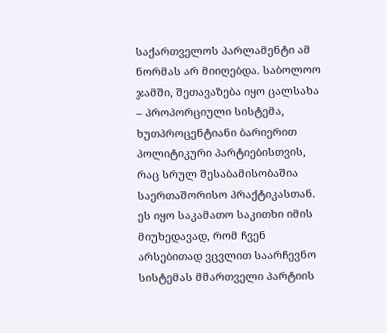საქართველოს პარლამენტი ამ ნორმას არ მიიღებდა. საბოლოო ჯამში, შეთავაზება იყო ცალსახა – პროპორციული სისტემა, ხუთპროცენტიანი ბარიერით პოლიტიკური პარტიებისთვის, რაც სრულ შესაბამისობაშია საერთაშორისო პრაქტიკასთან. ეს იყო საკამათო საკითხი იმის მიუხედავად, რომ ჩვენ არსებითად ვცვლით საარჩევნო სისტემას მმართველი პარტიის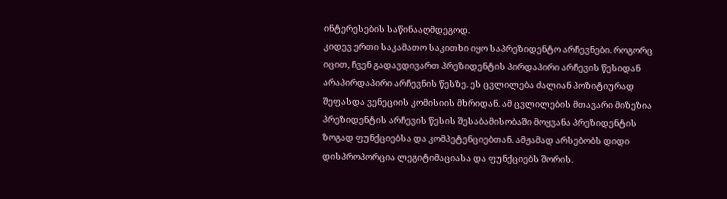ინტერესების საწინააღმდეგოდ.
კიდევ ერთი საკამათო საკითხი იყო საპრეზიდენტო არჩევნები. როგორც იცით, ჩვენ გადავდივართ პრეზიდენტის პირდაპირი არჩევის წესიდან არაპირდაპირი არჩევნის წესზე. ეს ცვლილება ძალიან პოზიტიურად შეფასდა ვენეციის კომისიის მხრიდან. ამ ცვლილების მთავარი მიზეზია პრეზიდენტის არჩევის წესის შესაბამისობაში მოყვანა პრეზიდენტის ზოგად ფუნქციებსა და კომპეტენციებთან. ამჟამად არსებობს დიდი დისპროპორცია ლეგიტიმაციასა და ფუნქციებს შორის.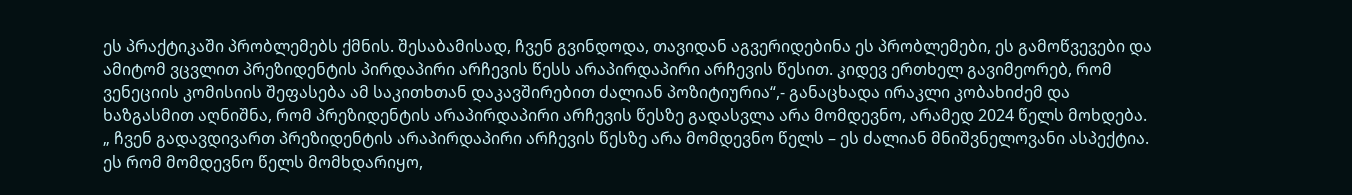ეს პრაქტიკაში პრობლემებს ქმნის. შესაბამისად, ჩვენ გვინდოდა, თავიდან აგვერიდებინა ეს პრობლემები, ეს გამოწვევები და ამიტომ ვცვლით პრეზიდენტის პირდაპირი არჩევის წესს არაპირდაპირი არჩევის წესით. კიდევ ერთხელ გავიმეორებ, რომ ვენეციის კომისიის შეფასება ამ საკითხთან დაკავშირებით ძალიან პოზიტიურია“,- განაცხადა ირაკლი კობახიძემ და ხაზგასმით აღნიშნა, რომ პრეზიდენტის არაპირდაპირი არჩევის წესზე გადასვლა არა მომდევნო, არამედ 2024 წელს მოხდება.
„ ჩვენ გადავდივართ პრეზიდენტის არაპირდაპირი არჩევის წესზე არა მომდევნო წელს – ეს ძალიან მნიშვნელოვანი ასპექტია. ეს რომ მომდევნო წელს მომხდარიყო,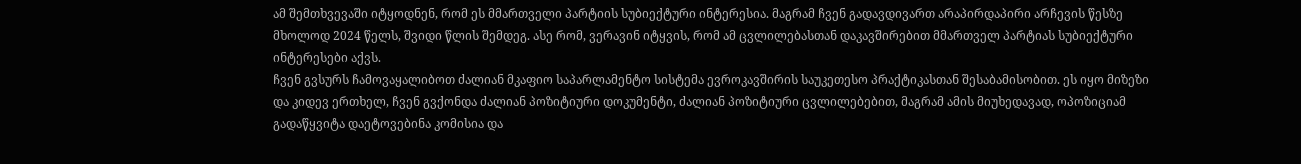ამ შემთხვევაში იტყოდნენ, რომ ეს მმართველი პარტიის სუბიექტური ინტერესია. მაგრამ ჩვენ გადავდივართ არაპირდაპირი არჩევის წესზე მხოლოდ 2024 წელს, შვიდი წლის შემდეგ. ასე რომ, ვერავინ იტყვის, რომ ამ ცვლილებასთან დაკავშირებით მმართველ პარტიას სუბიექტური ინტერესები აქვს.
ჩვენ გვსურს ჩამოვაყალიბოთ ძალიან მკაფიო საპარლამენტო სისტემა ევროკავშირის საუკეთესო პრაქტიკასთან შესაბამისობით. ეს იყო მიზეზი და კიდევ ერთხელ, ჩვენ გვქონდა ძალიან პოზიტიური დოკუმენტი, ძალიან პოზიტიური ცვლილებებით, მაგრამ ამის მიუხედავად, ოპოზიციამ გადაწყვიტა დაეტოვებინა კომისია და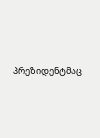პრეზიდენტმაც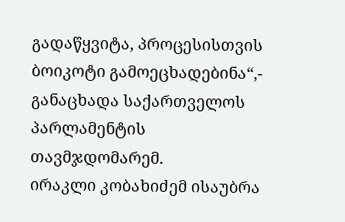გადაწყვიტა, პროცესისთვის ბოიკოტი გამოეცხადებინა“,- განაცხადა საქართველოს პარლამენტის თავმჯდომარემ.
ირაკლი კობახიძემ ისაუბრა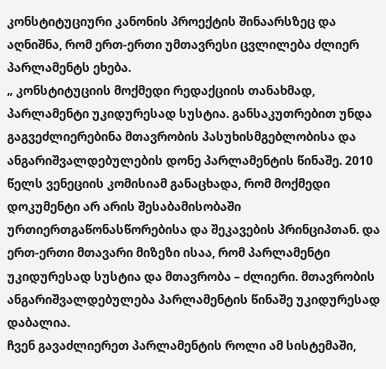კონსტიტუციური კანონის პროექტის შინაარსზეც და აღნიშნა, რომ ერთ-ერთი უმთავრესი ცვლილება ძლიერ პარლამენტს ეხება.
„ კონსტიტუციის მოქმედი რედაქციის თანახმად, პარლამენტი უკიდურესად სუსტია. განსაკუთრებით უნდა გაგვეძლიერებინა მთავრობის პასუხისმგებლობისა და ანგარიშვალდებულების დონე პარლამენტის წინაშე. 2010 წელს ვენეციის კომისიამ განაცხადა, რომ მოქმედი დოკუმენტი არ არის შესაბამისობაში ურთიერთგაწონასწორებისა და შეკავების პრინციპთან. და ერთ-ერთი მთავარი მიზეზი ისაა, რომ პარლამენტი უკიდურესად სუსტია და მთავრობა – ძლიერი. მთავრობის ანგარიშვალდებულება პარლამენტის წინაშე უკიდურესად დაბალია.
ჩვენ გავაძლიერეთ პარლამენტის როლი ამ სისტემაში,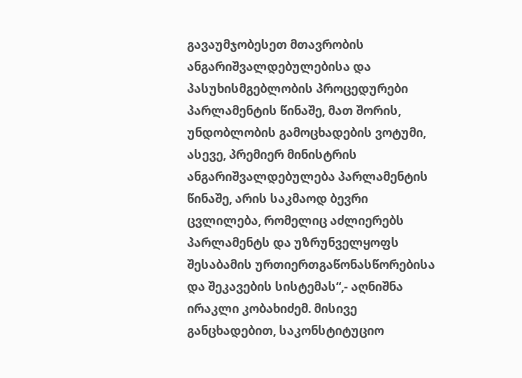გავაუმჯობესეთ მთავრობის ანგარიშვალდებულებისა და პასუხისმგებლობის პროცედურები პარლამენტის წინაშე, მათ შორის, უნდობლობის გამოცხადების ვოტუმი, ასევე, პრემიერ მინისტრის ანგარიშვალდებულება პარლამენტის წინაშე, არის საკმაოდ ბევრი ცვლილება, რომელიც აძლიერებს პარლამენტს და უზრუნველყოფს შესაბამის ურთიერთგაწონასწორებისა და შეკავების სისტემას“,- აღნიშნა ირაკლი კობახიძემ. მისივე განცხადებით, საკონსტიტუციო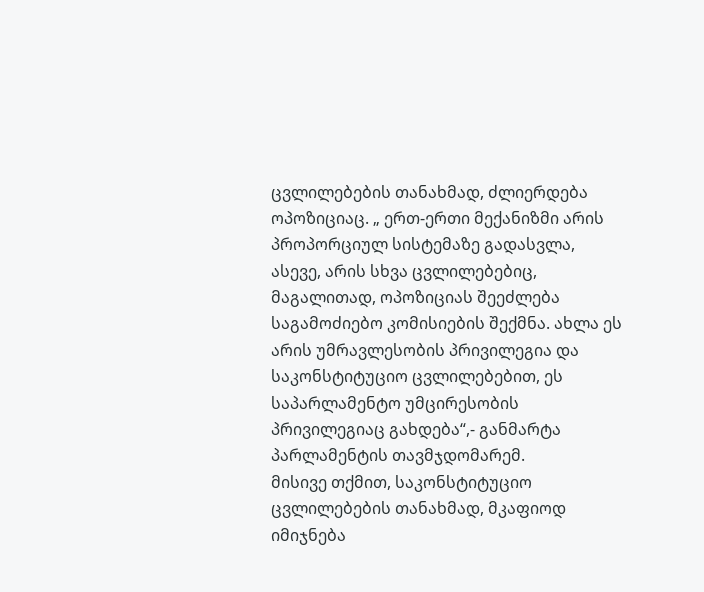ცვლილებების თანახმად, ძლიერდება ოპოზიციაც. „ ერთ-ერთი მექანიზმი არის პროპორციულ სისტემაზე გადასვლა, ასევე, არის სხვა ცვლილებებიც, მაგალითად, ოპოზიციას შეეძლება საგამოძიებო კომისიების შექმნა. ახლა ეს არის უმრავლესობის პრივილეგია და საკონსტიტუციო ცვლილებებით, ეს საპარლამენტო უმცირესობის პრივილეგიაც გახდება“,- განმარტა პარლამენტის თავმჯდომარემ.
მისივე თქმით, საკონსტიტუციო ცვლილებების თანახმად, მკაფიოდ იმიჯნება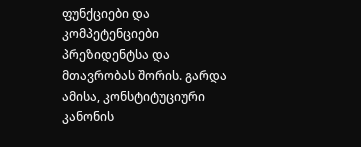ფუნქციები და კომპეტენციები პრეზიდენტსა და მთავრობას შორის. გარდა ამისა, კონსტიტუციური კანონის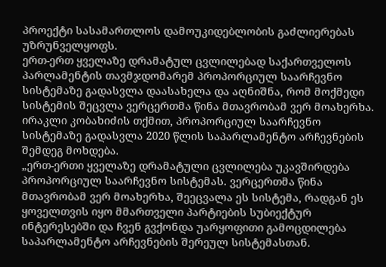პროექტი სასამართლოს დამოუკიდებლობის გაძლიერებას უზრუნველყოფს.
ერთ-ერთ ყველაზე დრამატულ ცვლილებად საქართველოს პარლამენტის თავმჯდომარემ პროპორციულ საარჩევნო სისტემაზე გადასვლა დაასახელა და აღნიშნა, რომ მოქმედი სისტემის შეცვლა ვერცერთმა წინა მთავრობამ ვერ მოახერხა. ირაკლი კობახიძის თქმით, პროპორციულ საარჩევნო სისტემაზე გადასვლა 2020 წლის საპარლამენტო არჩევნების შემდეგ მოხდება.
„ერთ-ერთი ყველაზე დრამატული ცვლილება უკავშირდება პროპორციულ საარჩევნო სისტემას. ვერცერთმა წინა მთავრობამ ვერ მოახერხა, შეეცვალა ეს სისტემა, რადგან ეს ყოველთვის იყო მმართველი პარტიების სუბიექტურ ინტერესებში და ჩვენ გვქონდა უარყოფითი გამოცდილება საპარლამენტო არჩევნების შერეულ სისტემასთან.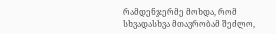რამდენჯერმე მოხდა, რომ სხვადასხვა მთავრობამ შეძლო,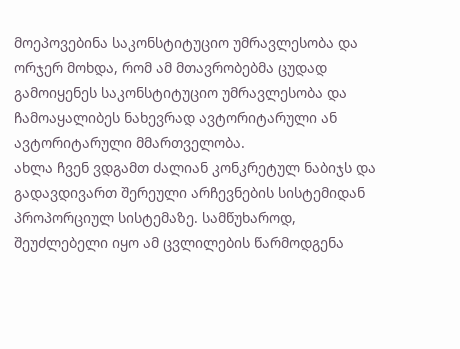მოეპოვებინა საკონსტიტუციო უმრავლესობა და ორჯერ მოხდა, რომ ამ მთავრობებმა ცუდად გამოიყენეს საკონსტიტუციო უმრავლესობა და ჩამოაყალიბეს ნახევრად ავტორიტარული ან ავტორიტარული მმართველობა.
ახლა ჩვენ ვდგამთ ძალიან კონკრეტულ ნაბიჯს და გადავდივართ შერეული არჩევნების სისტემიდან პროპორციულ სისტემაზე. სამწუხაროდ, შეუძლებელი იყო ამ ცვლილების წარმოდგენა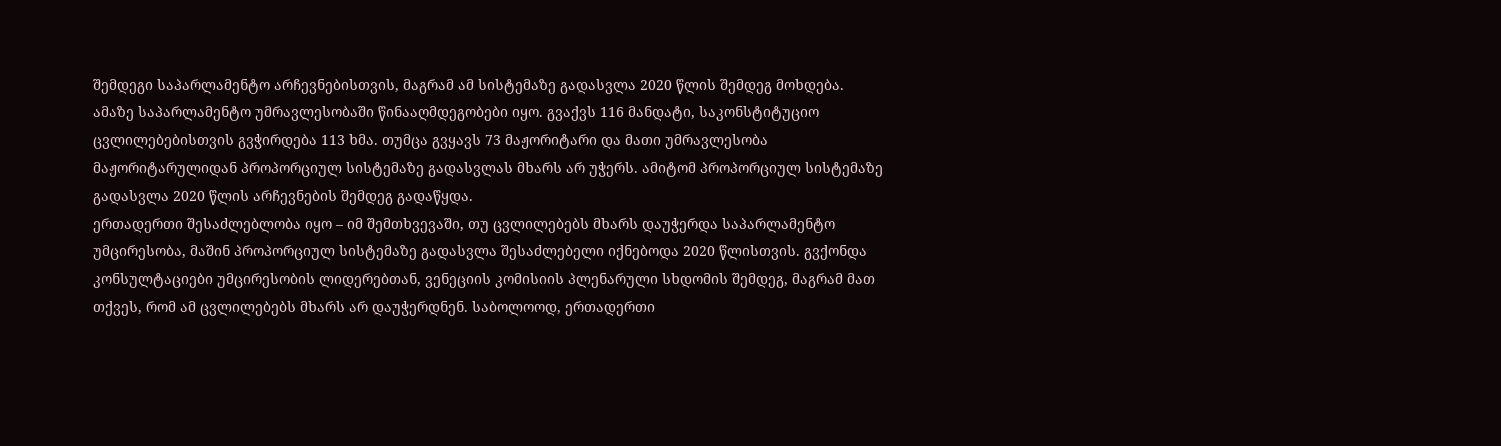შემდეგი საპარლამენტო არჩევნებისთვის, მაგრამ ამ სისტემაზე გადასვლა 2020 წლის შემდეგ მოხდება. ამაზე საპარლამენტო უმრავლესობაში წინააღმდეგობები იყო. გვაქვს 116 მანდატი, საკონსტიტუციო ცვლილებებისთვის გვჭირდება 113 ხმა. თუმცა გვყავს 73 მაჟორიტარი და მათი უმრავლესობა მაჟორიტარულიდან პროპორციულ სისტემაზე გადასვლას მხარს არ უჭერს. ამიტომ პროპორციულ სისტემაზე გადასვლა 2020 წლის არჩევნების შემდეგ გადაწყდა.
ერთადერთი შესაძლებლობა იყო – იმ შემთხვევაში, თუ ცვლილებებს მხარს დაუჭერდა საპარლამენტო უმცირესობა, მაშინ პროპორციულ სისტემაზე გადასვლა შესაძლებელი იქნებოდა 2020 წლისთვის. გვქონდა კონსულტაციები უმცირესობის ლიდერებთან, ვენეციის კომისიის პლენარული სხდომის შემდეგ, მაგრამ მათ თქვეს, რომ ამ ცვლილებებს მხარს არ დაუჭერდნენ. საბოლოოდ, ერთადერთი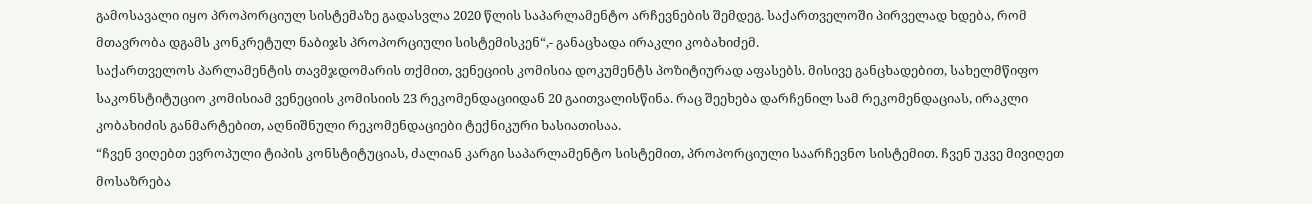გამოსავალი იყო პროპორციულ სისტემაზე გადასვლა 2020 წლის საპარლამენტო არჩევნების შემდეგ. საქართველოში პირველად ხდება, რომ მთავრობა დგამს კონკრეტულ ნაბიჯს პროპორციული სისტემისკენ“,- განაცხადა ირაკლი კობახიძემ.
საქართველოს პარლამენტის თავმჯდომარის თქმით, ვენეციის კომისია დოკუმენტს პოზიტიურად აფასებს. მისივე განცხადებით, სახელმწიფო საკონსტიტუციო კომისიამ ვენეციის კომისიის 23 რეკომენდაციიდან 20 გაითვალისწინა. რაც შეეხება დარჩენილ სამ რეკომენდაციას, ირაკლი კობახიძის განმარტებით, აღნიშნული რეკომენდაციები ტექნიკური ხასიათისაა.
“ჩვენ ვიღებთ ევროპული ტიპის კონსტიტუციას, ძალიან კარგი საპარლამენტო სისტემით, პროპორციული საარჩევნო სისტემით. ჩვენ უკვე მივიღეთ მოსაზრება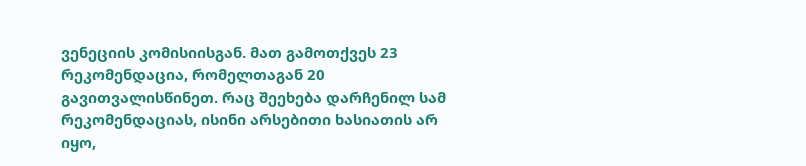ვენეციის კომისიისგან. მათ გამოთქვეს 23 რეკომენდაცია, რომელთაგან 20 გავითვალისწინეთ. რაც შეეხება დარჩენილ სამ რეკომენდაციას, ისინი არსებითი ხასიათის არ იყო,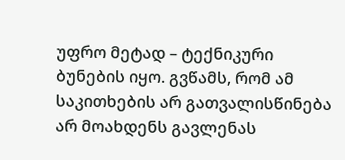უფრო მეტად – ტექნიკური ბუნების იყო. გვწამს, რომ ამ საკითხების არ გათვალისწინება არ მოახდენს გავლენას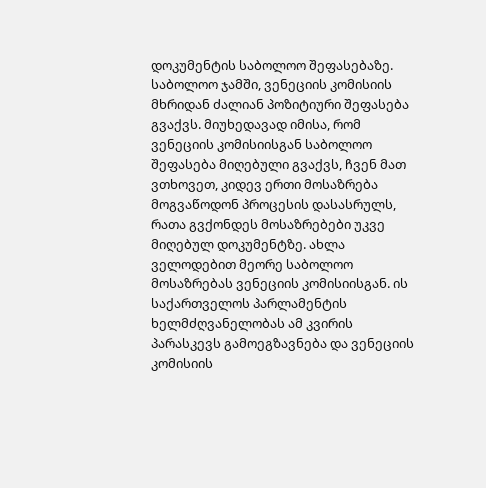დოკუმენტის საბოლოო შეფასებაზე.
საბოლოო ჯამში, ვენეციის კომისიის მხრიდან ძალიან პოზიტიური შეფასება გვაქვს. მიუხედავად იმისა, რომ ვენეციის კომისიისგან საბოლოო შეფასება მიღებული გვაქვს, ჩვენ მათ ვთხოვეთ, კიდევ ერთი მოსაზრება მოგვაწოდონ პროცესის დასასრულს, რათა გვქონდეს მოსაზრებები უკვე მიღებულ დოკუმენტზე. ახლა ველოდებით მეორე საბოლოო მოსაზრებას ვენეციის კომისიისგან. ის საქართველოს პარლამენტის ხელმძღვანელობას ამ კვირის პარასკევს გამოეგზავნება და ვენეციის კომისიის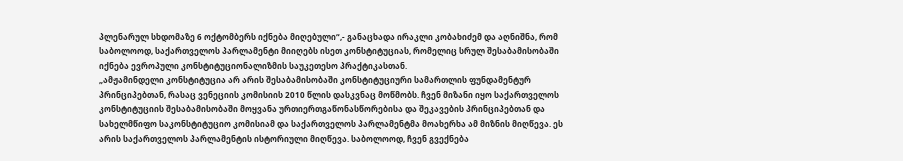პლენარულ სხდომაზე 6 ოქტომბერს იქნება მიღებული“,- განაცხადა ირაკლი კობახიძემ და აღნიშნა, რომ საბოლოოდ, საქართველოს პარლამენტი მიიღებს ისეთ კონსტიტუციას, რომელიც სრულ შესაბამისობაში იქნება ევროპული კონსტიტუციონალიზმის საუკეთესო პრაქტიკასთან.
„ამჟამინდელი კონსტიტუცია არ არის შესაბამისობაში კონსტიტუციური სამართლის ფუნდამენტურ პრინციპებთან, რასაც ვენეციის კომისიის 2010 წლის დასკვნაც მოწმობს. ჩვენ მიზანი იყო საქართველოს კონსტიტუციის შესაბამისობაში მოყვანა ურთიერთგაწონასწორებისა და შეკავების პრინციპებთან და სახელმწიფო საკონსტიტუციო კომისიამ და საქართველოს პარლამენტმა მოახერხა ამ მიზნის მიღწევა. ეს არის საქართველოს პარლამენტის ისტორიული მიღწევა. საბოლოოდ, ჩვენ გვექნება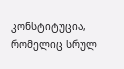კონსტიტუცია, რომელიც სრულ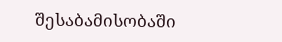შესაბამისობაში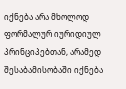იქნება არა მხოლოდ ფორმალურ იურიდიულ პრინციპებთან, არამედ შესაბამისობაში იქნება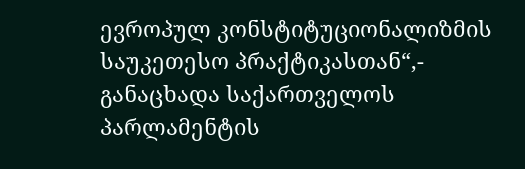ევროპულ კონსტიტუციონალიზმის საუკეთესო პრაქტიკასთან“,- განაცხადა საქართველოს პარლამენტის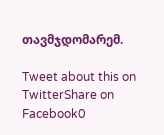თავმჯდომარემ.

Tweet about this on TwitterShare on Facebook0